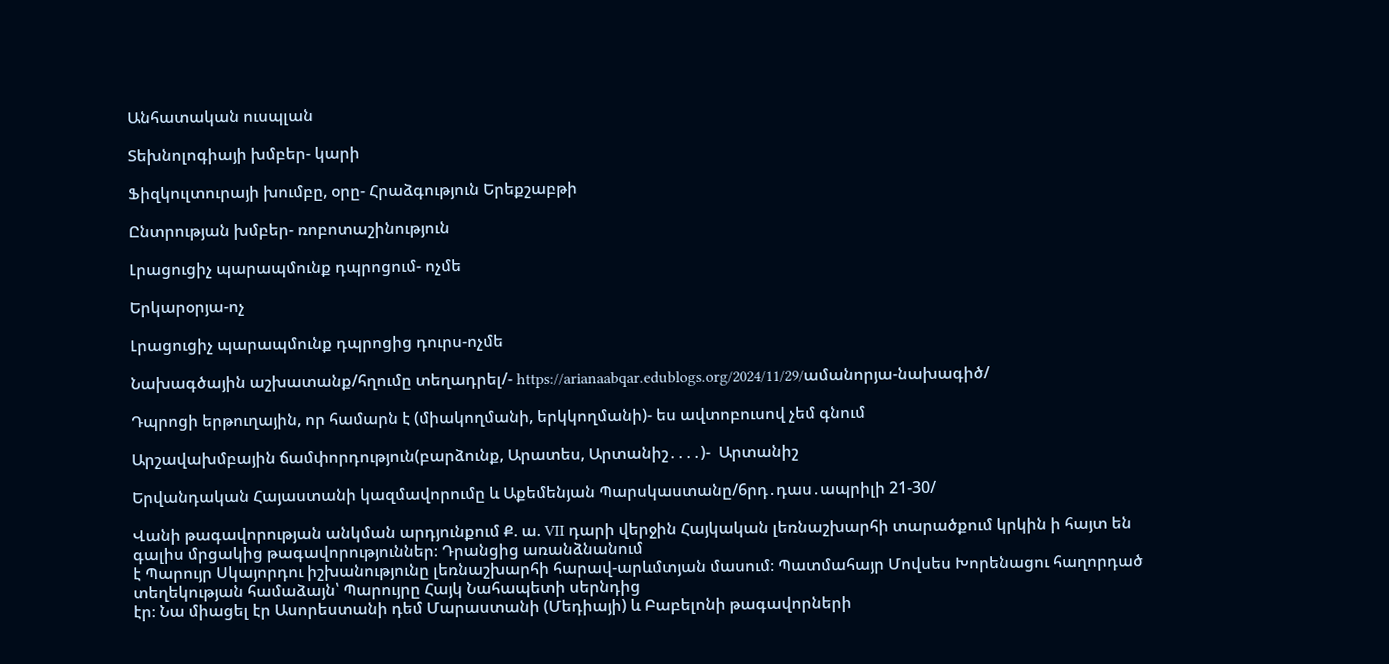Անհատական ուսպլան

Տեխնոլոգիայի խմբեր- կարի

Ֆիզկուլտուրայի խումբը, օրը- Հրաձգություն Երեքշաբթի

Ընտրության խմբեր- ռոբոտաշինություն

Լրացուցիչ պարապմունք դպրոցում- ոչմե

Երկարօրյա-ոչ

Լրացուցիչ պարապմունք դպրոցից դուրս-ոչմե

Նախագծային աշխատանք/հղումը տեղադրել/- https://arianaabqar.edublogs.org/2024/11/29/ամանորյա-նախագիծ/

Դպրոցի երթուղային, որ համարն է (միակողմանի, երկկողմանի)- ես ավտոբուսով չեմ գնում

Արշավախմբային ճամփորդություն(բարձունք, Արատես, Արտանիշ․․․․)-  Արտանիշ

Երվանդական Հայաստանի կազմավորումը և Աքեմենյան Պարսկաստանը/6րդ․դաս․ապրիլի 21-30/

Վանի թագավորության անկման արդյունքում Ք. ա. VII դարի վերջին Հայկական լեռնաշխարհի տարածքում կրկին ի հայտ են գալիս մրցակից թագավորություններ։ Դրանցից առանձնանում
է Պարույր Սկայորդու իշխանությունը լեռնաշխարհի հարավ-արևմտյան մասում։ Պատմահայր Մովսես Խորենացու հաղորդած տեղեկության համաձայն՝ Պարույրը Հայկ Նահապետի սերնդից
էր։ Նա միացել էր Ասորեստանի դեմ Մարաստանի (Մեդիայի) և Բաբելոնի թագավորների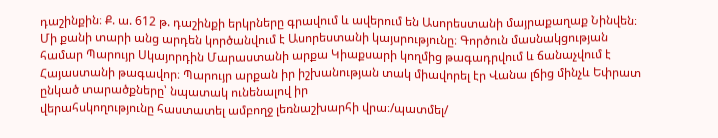դաշինքին։ Ք. ա. 612 թ. դաշինքի երկրները գրավում և ավերում են Ասորեստանի մայրաքաղաք Նինվեն։ Մի քանի տարի անց արդեն կործանվում է Ասորեստանի կայսրությունը։ Գործուն մասնակցության համար Պարույր Սկայորդին Մարաստանի արքա Կիաքսարի կողմից թագադրվում և ճանաչվում է Հայաստանի թագավոր։ Պարույր արքան իր իշխանության տակ միավորել էր Վանա լճից մինչև Եփրատ ընկած տարածքները՝ նպատակ ունենալով իր
վերահսկողությունը հաստատել ամբողջ լեռնաշխարհի վրա։/պատմել/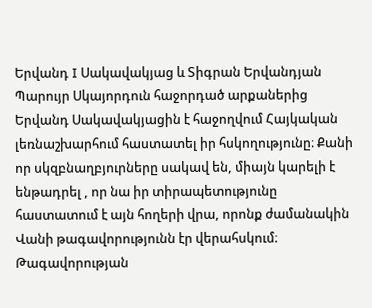Երվանդ I Սակավակյաց և Տիգրան Երվանդյան
Պարույր Սկայորդուն հաջորդած արքաներից Երվանդ Սակավակյացին է հաջողվում Հայկական լեռնաշխարհում հաստատել իր հսկողությունը։ Քանի որ սկզբնաղբյուրները սակավ են, միայն կարելի է ենթադրել , որ նա իր տիրապետությունը հաստատում է այն հողերի վրա, որոնք ժամանակին Վանի թագավորությունն էր վերահսկում։ Թագավորության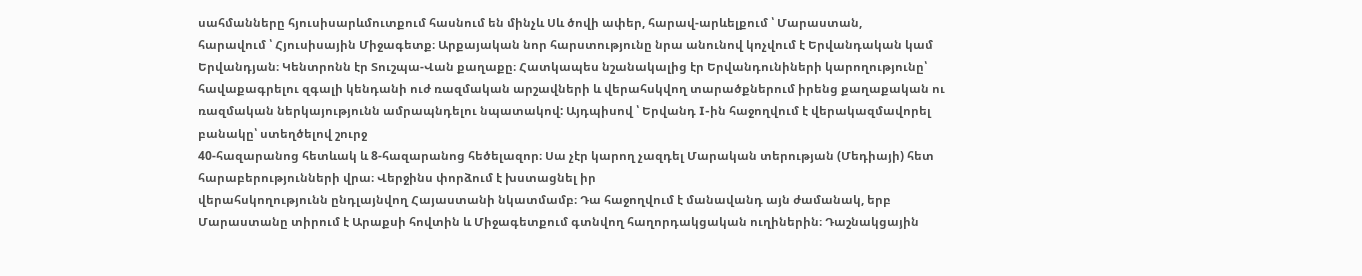սահմանները հյուսիսարևմուտքում հասնում են մինչև Սև ծովի ափեր, հարավ-արևելքում ՝ Մարաստան,
հարավում ՝ Հյուսիսային Միջագետք։ Արքայական նոր հարստությունը նրա անունով կոչվում է Երվանդական կամ Երվանդյան։ Կենտրոնն էր Տուշպա-Վան քաղաքը։ Հատկապես նշանակալից էր Երվանդունիների կարողությունը՝ հավաքագրելու զգալի կենդանի ուժ ռազմական արշավների և վերահսկվող տարածքներում իրենց քաղաքական ու ռազմական ներկայությունն ամրապնդելու նպատակով: Այդպիսով ՝ Երվանդ I-ին հաջողվում է վերակազմավորել բանակը՝ ստեղծելով շուրջ
40-հազարանոց հետևակ և 8-հազարանոց հեծելազոր։ Սա չէր կարող չազդել Մարական տերության (Մեդիայի) հետ հարաբերությունների վրա։ Վերջինս փորձում է խստացնել իր
վերահսկողությունն ընդլայնվող Հայաստանի նկատմամբ։ Դա հաջողվում է մանավանդ այն ժամանակ, երբ Մարաստանը տիրում է Արաքսի հովտին և Միջագետքում գտնվող հաղորդակցական ուղիներին։ Դաշնակցային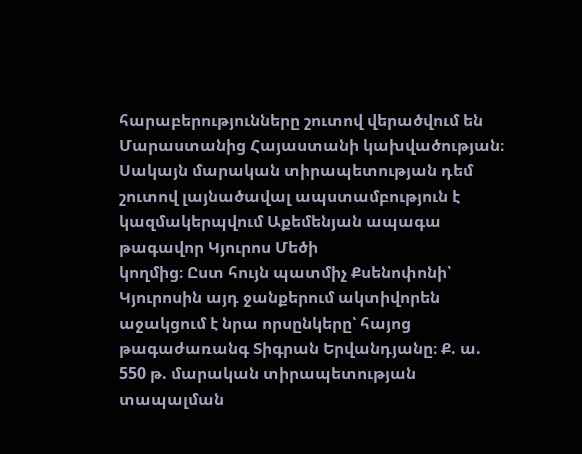հարաբերությունները շուտով վերածվում են
Մարաստանից Հայաստանի կախվածության։ Սակայն մարական տիրապետության դեմ շուտով լայնածավալ ապստամբություն է կազմակերպվում Աքեմենյան ապագա թագավոր Կյուրոս Մեծի
կողմից։ Ըստ հույն պատմիչ Քսենոփոնի՝ Կյուրոսին այդ ջանքերում ակտիվորեն
աջակցում է նրա որսընկերը՝ հայոց թագաժառանգ Տիգրան Երվանդյանը։ Ք. ա.
550 թ. մարական տիրապետության տապալման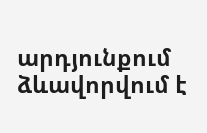արդյունքում ձևավորվում է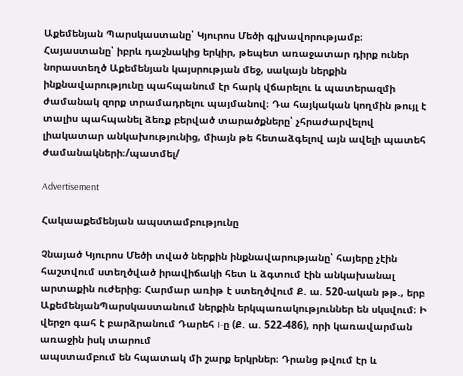Աքեմենյան Պարսկաստանը՝ Կյուրոս Մեծի գլխավորությամբ։ Հայաստանը՝ իբրև դաշնակից երկիր, թեպետ առաջատար դիրք ուներ նորաստեղծ Աքեմենյան կայսրության մեջ, սակայն ներքին ինքնավարությունը պահպանում էր հարկ վճարելու և պատերազմի ժամանակ զորք տրամադրելու պայմանով։ Դա հայկական կողմին թույլ է տալիս պահպանել ձեռք բերված տարածքները՝ չհրաժարվելով լիակատար անկախությունից, միայն թե հետաձգելով այն ավելի պատեհ ժամանակների։/պատմել/

Advertisement

Հակաաքեմենյան ապստամբությունը

Չնայած Կյուրոս Մեծի տված ներքին ինքնավարությանը՝ հայերը չէին հաշտվում ստեղծված իրավիճակի հետ և ձգտում էին անկախանալ արտաքին ուժերից։ Հարմար առիթ է ստեղծվում Ք. ա. 520-ական թթ., երբ ԱքեմենյանՊարսկաստանում ներքին երկպառակություններ են սկսվում։ Ի վերջո գահ է բարձրանում Դարեհ I-ը (Ք. ա. 522-486), որի կառավարման առաջին իսկ տարում
ապստամբում են հպատակ մի շարք երկրներ։ Դրանց թվում էր և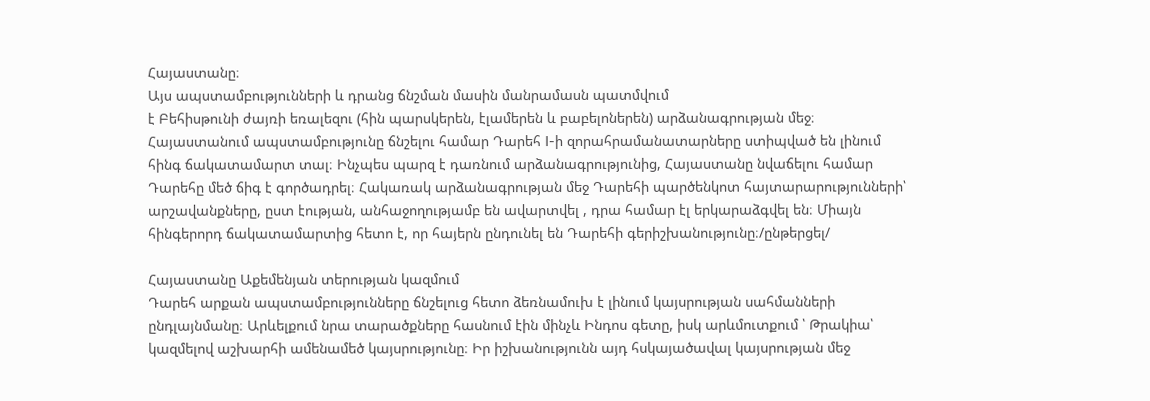Հայաստանը։
Այս ապստամբությունների և դրանց ճնշման մասին մանրամասն պատմվում
է Բեհիսթունի ժայռի եռալեզու (հին պարսկերեն, էլամերեն և բաբելոներեն) արձանագրության մեջ։ Հայաստանում ապստամբությունը ճնշելու համար Դարեհ I-ի զորահրամանատարները ստիպված են լինում հինգ ճակատամարտ տալ։ Ինչպես պարզ է դառնում արձանագրությունից, Հայաստանը նվաճելու համար Դարեհը մեծ ճիգ է գործադրել։ Հակառակ արձանագրության մեջ Դարեհի պարծենկոտ հայտարարությունների՝ արշավանքները, ըստ էության, անհաջողությամբ են ավարտվել , դրա համար էլ երկարաձգվել են։ Միայն հինգերորդ ճակատամարտից հետո է, որ հայերն ընդունել են Դարեհի գերիշխանությունը։/ընթերցել/

Հայաստանը Աքեմենյան տերության կազմում
Դարեհ արքան ապստամբությունները ճնշելուց հետո ձեռնամուխ է լինում կայսրության սահմանների ընդլայնմանը։ Արևելքում նրա տարածքները հասնում էին մինչև Ինդոս գետը, իսկ արևմուտքում ՝ Թրակիա՝ կազմելով աշխարհի ամենամեծ կայսրությունը։ Իր իշխանությունն այդ հսկայածավալ կայսրության մեջ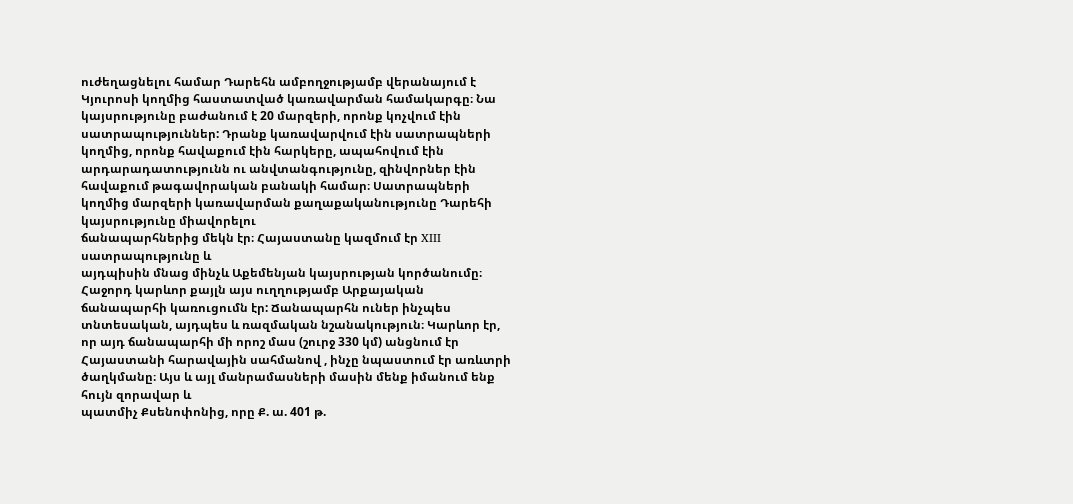ուժեղացնելու համար Դարեհն ամբողջությամբ վերանայում է
Կյուրոսի կողմից հաստատված կառավարման համակարգը։ Նա կայսրությունը բաժանում է 20 մարզերի, որոնք կոչվում էին սատրապություններ: Դրանք կառավարվում էին սատրապների կողմից, որոնք հավաքում էին հարկերը, ապահովում էին արդարադատությունն ու անվտանգությունը, զինվորներ էին հավաքում թագավորական բանակի համար։ Սատրապների կողմից մարզերի կառավարման քաղաքականությունը Դարեհի կայսրությունը միավորելու
ճանապարհներից մեկն էր։ Հայաստանը կազմում էր XIII սատրապությունը և
այդպիսին մնաց մինչև Աքեմենյան կայսրության կործանումը։ Հաջորդ կարևոր քայլն այս ուղղությամբ Արքայական ճանապարհի կառուցումն էր: Ճանապարհն ուներ ինչպես տնտեսական, այդպես և ռազմական նշանակություն։ Կարևոր էր, որ այդ ճանապարհի մի որոշ մաս (շուրջ 330 կմ) անցնում էր Հայաստանի հարավային սահմանով , ինչը նպաստում էր առևտրի
ծաղկմանը։ Այս և այլ մանրամասների մասին մենք իմանում ենք հույն զորավար և
պատմիչ Քսենոփոնից, որը Ք. ա. 401 թ.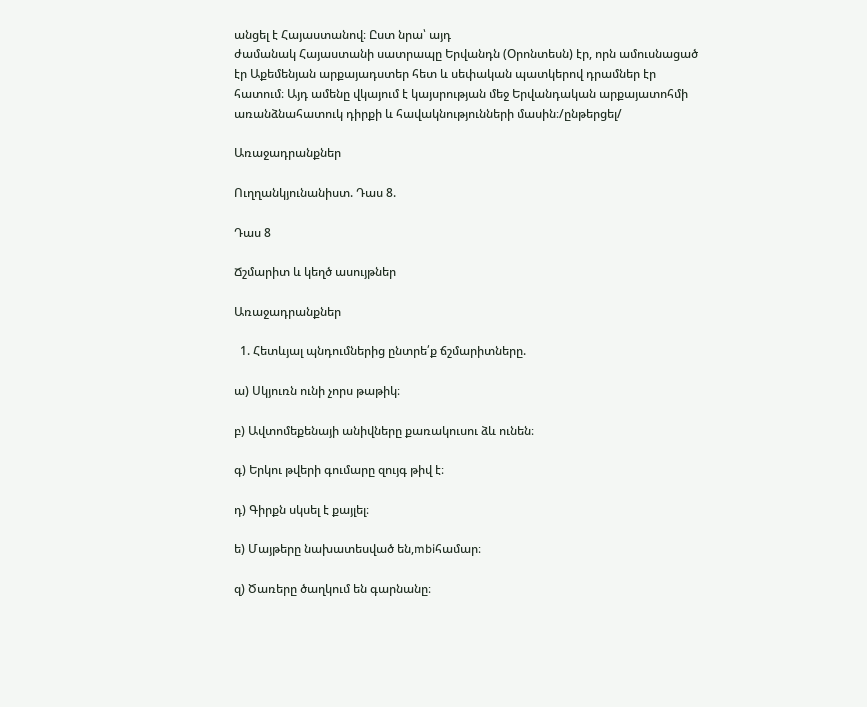անցել է Հայաստանով։ Ըստ նրա՝ այդ
ժամանակ Հայաստանի սատրապը Երվանդն (Օրոնտեսն) էր, որն ամուսնացած
էր Աքեմենյան արքայադստեր հետ և սեփական պատկերով դրամներ էր
հատում։ Այդ ամենը վկայում է կայսրության մեջ Երվանդական արքայատոհմի
առանձնահատուկ դիրքի և հավակնությունների մասին։/ընթերցել/

Առաջադրանքներ

Ուղղանկյունանիստ. Դաս 8.

Դաս 8

Ճշմարիտ և կեղծ ասույթներ

Առաջադրանքներ

  1. Հետևյալ պնդումներից ընտրե՛ք ճշմարիտները.

ա) Սկյուռն ունի չորս թաթիկ։

բ) Ավտոմեքենայի անիվները քառակուսու ձև ունեն։

գ) Երկու թվերի գումարը զույգ թիվ է։

դ) Գիրքն սկսել է քայլել։

ե) Մայթերը նախատեսված են,mbiհամար։

զ) Ծառերը ծաղկում են գարնանը։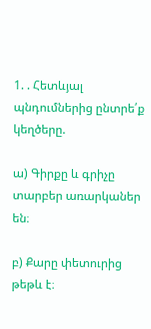1. . Հետևյալ պնդումներից ընտրե՛ք կեղծերը.

ա) Գիրքը և գրիչը տարբեր առարկաներ են։

բ) Քարը փետուրից թեթև է։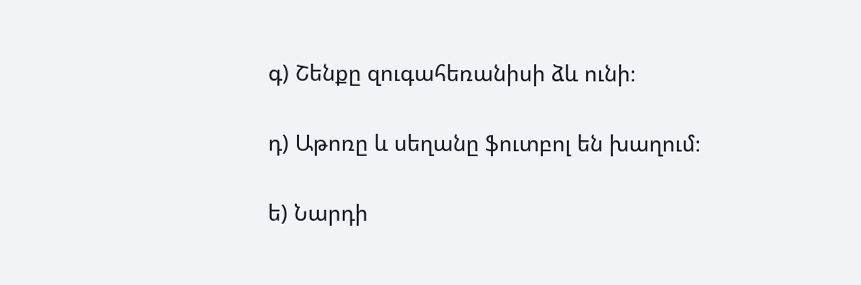գ) Շենքը զուգահեռանիսի ձև ունի։

դ) Աթոռը և սեղանը ֆուտբոլ են խաղում։

ե) Նարդի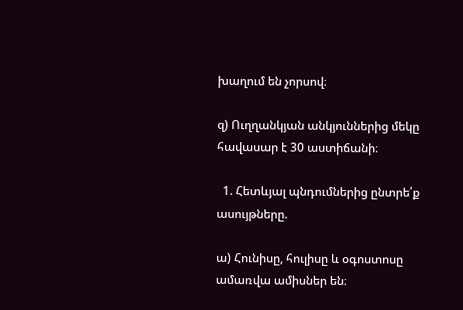խաղում են չորսով։

զ) Ուղղանկյան անկյուններից մեկը հավասար է 30 աստիճանի։

  1. Հետևյալ պնդումներից ընտրե՛ք ասույթները.

ա) Հունիսը, հուլիսը և օգոստոսը ամառվա ամիսներ են։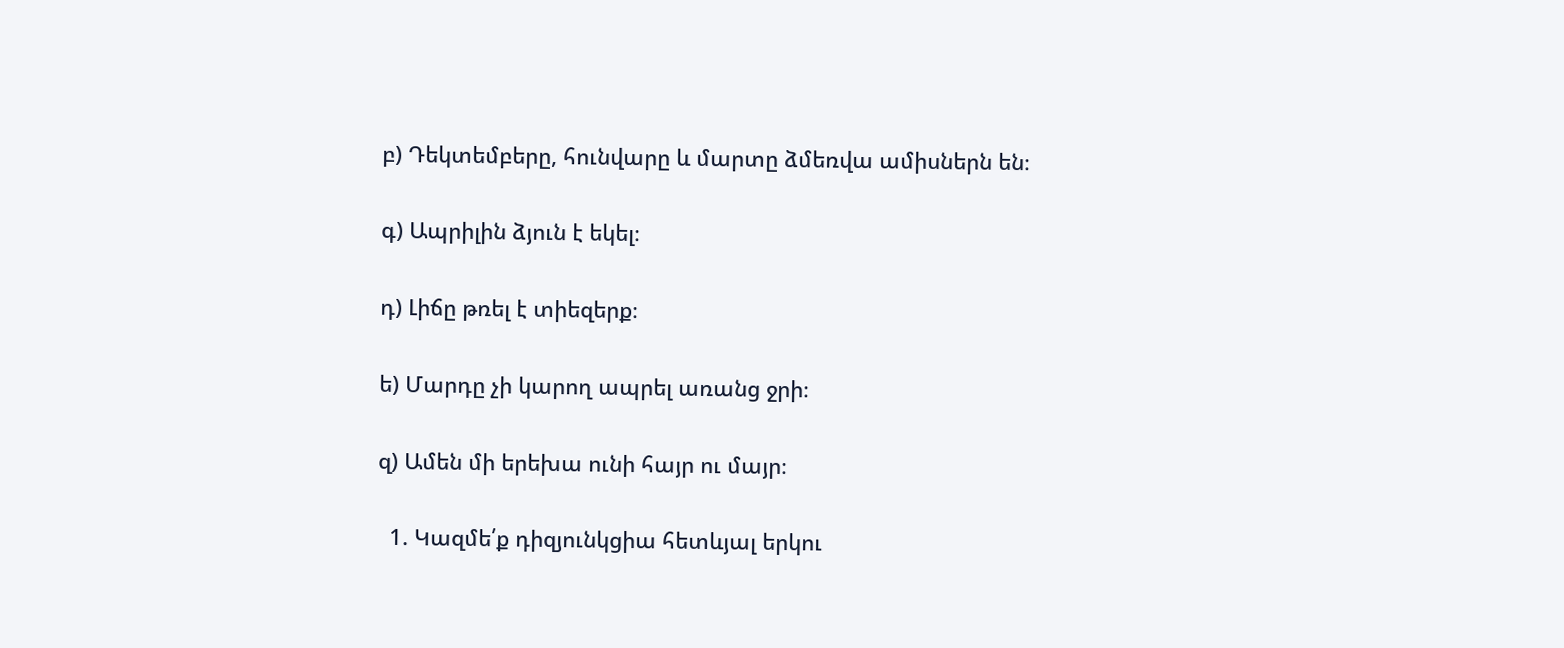բ) Դեկտեմբերը, հունվարը և մարտը ձմեռվա ամիսներն են։

գ) Ապրիլին ձյուն է եկել։

դ) Լիճը թռել է տիեզերք։

ե) Մարդը չի կարող ապրել առանց ջրի։

զ) Ամեն մի երեխա ունի հայր ու մայր։

  1. Կազմե՛ք դիզյունկցիա հետևյալ երկու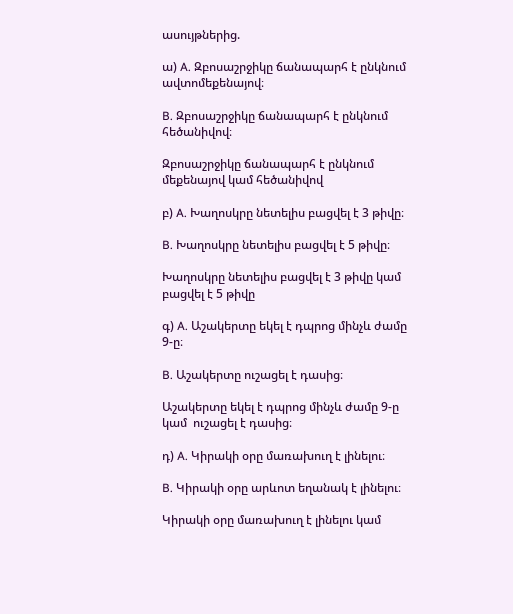ասույթներից.

ա) A. Զբոսաշրջիկը ճանապարհ է ընկնում ավտոմեքենայով։

B. Զբոսաշրջիկը ճանապարհ է ընկնում հեծանիվով։

Զբոսաշրջիկը ճանապարհ է ընկնում  մեքենայով կամ հեծանիվով

բ) A. Խաղոսկրը նետելիս բացվել է 3 թիվը։

B. Խաղոսկրը նետելիս բացվել է 5 թիվը։

Խաղոսկրը նետելիս բացվել է 3 թիվը կամ բացվել է 5 թիվը

գ) A. Աշակերտը եկել է դպրոց մինչև ժամը 9-ը։

B. Աշակերտը ուշացել է դասից։

Աշակերտը եկել է դպրոց մինչև ժամը 9-ը կամ  ուշացել է դասից։

դ) A. Կիրակի օրը մառախուղ է լինելու։

B. Կիրակի օրը արևոտ եղանակ է լինելու։

Կիրակի օրը մառախուղ է լինելու կամ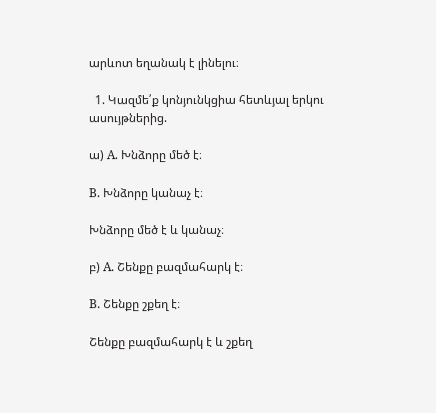արևոտ եղանակ է լինելու։

  1. Կազմե՛ք կոնյունկցիա հետևյալ երկու ասույթներից.

ա) A. Խնձորը մեծ է։

B. Խնձորը կանաչ է։

Խնձորը մեծ է և կանաչ։

բ) A. Շենքը բազմահարկ է։

B. Շենքը շքեղ է։

Շենքը բազմահարկ է և շքեղ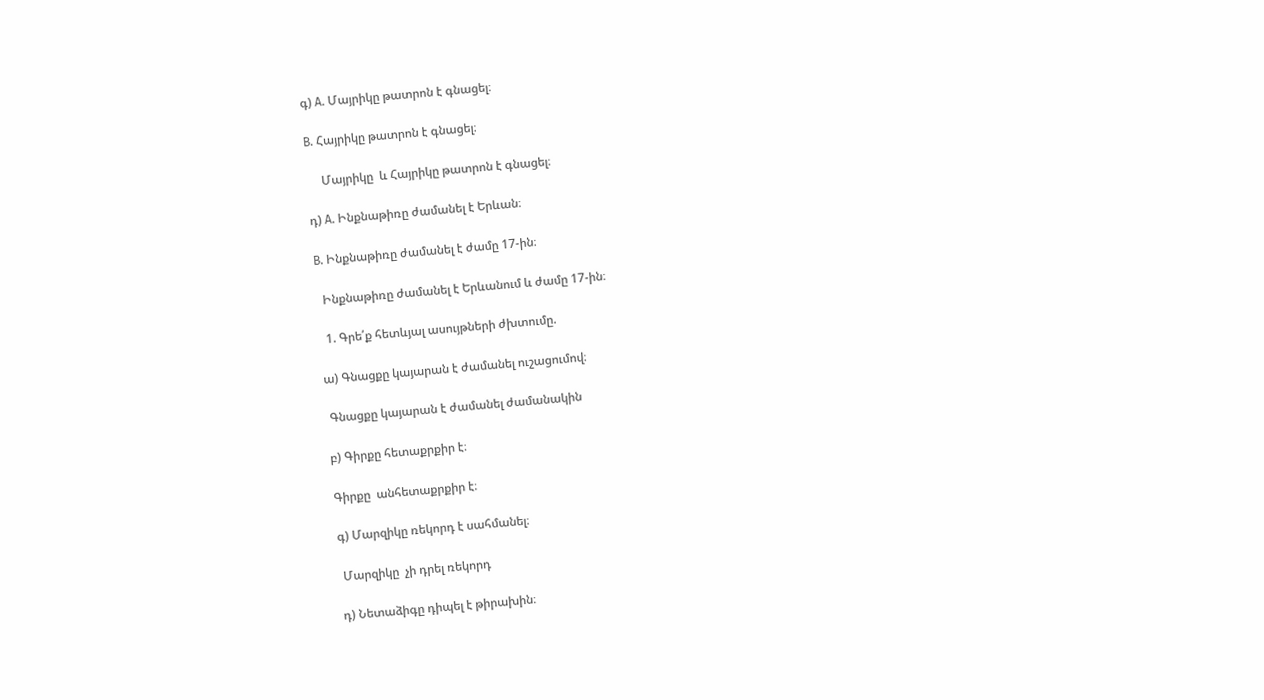գ) A. Մայրիկը թատրոն է գնացել։

B. Հայրիկը թատրոն է գնացել։

     Մայրիկը  և Հայրիկը թատրոն է գնացել։

դ) A. Ինքնաթիռը ժամանել է Երևան։

B. Ինքնաթիռը ժամանել է ժամը 17-ին։

  Ինքնաթիռը ժամանել է Երևանում և ժամը 17-ին։

  1. Գրե՛ք հետևյալ ասույթների ժխտումը.

ա) Գնացքը կայարան է ժամանել ուշացումով։

 Գնացքը կայարան է ժամանել ժամանակին

բ) Գիրքը հետաքրքիր է։

Գիրքը  անհետաքրքիր է։

գ) Մարզիկը ռեկորդ է սահմանել։

 Մարզիկը  չի դրել ռեկորդ

դ) Նետաձիգը դիպել է թիրախին։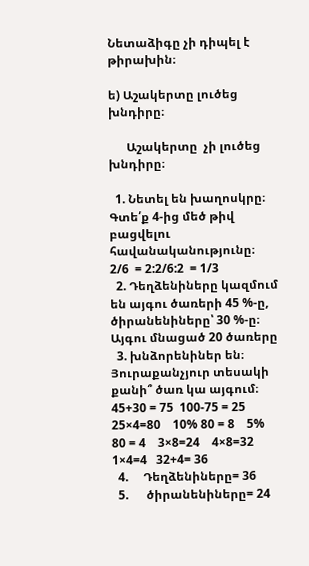Նետաձիգը չի դիպել է թիրախին։

ե) Աշակերտը լուծեց խնդիրը։

      Աշակերտը  չի լուծեց խնդիրը։

  1. Նետել են խաղոսկրը։ Գտե՛ք 4-ից մեծ թիվ բացվելու հավանականությունը։  2/6  = 2:2/6:2  = 1/3
  2. Դեղձենիները կազմում են այգու ծառերի 45 %-ը, ծիրանենիները՝ 30 %-ը։ Այգու մնացած 20 ծառերը
  3. խնձորենիներ են։ Յուրաքանչյուր տեսակի քանի՞ ծառ կա այգում։ 45+30 = 75  100-75 = 25  25×4=80    10% 80 = 8    5% 80 = 4    3×8=24    4×8=32  1×4=4   32+4= 36
  4.     Դեղձենիները= 36
  5.      ծիրանենիները= 24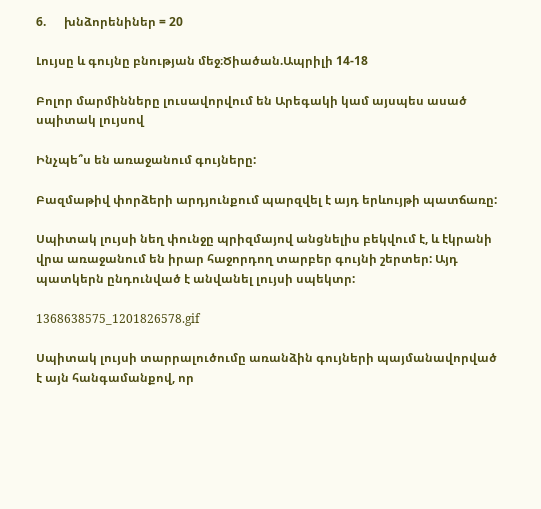6.      խնձորենիներ = 20

Լույսը և գույնը բնության մեջ։Ծիածան.Ապրիլի 14-18

Բոլոր մարմինները լուսավորվում են Արեգակի կամ այսպես ասած սպիտակ լույսով

Ինչպե՞ս են առաջանում գույները:

Բազմաթիվ փորձերի արդյունքում պարզվել է այդ երևույթի պատճառը:

Սպիտակ լույսի նեղ փունջը պրիզմայով անցնելիս բեկվում է, և էկրանի վրա առաջանում են իրար հաջորդող տարբեր գույնի շերտեր: Այդ պատկերն ընդունված է անվանել լույսի սպեկտր:

1368638575_1201826578.gif

Սպիտակ լույսի տարրալուծումը առանձին գույների պայմանավորված է այն հանգամանքով, որ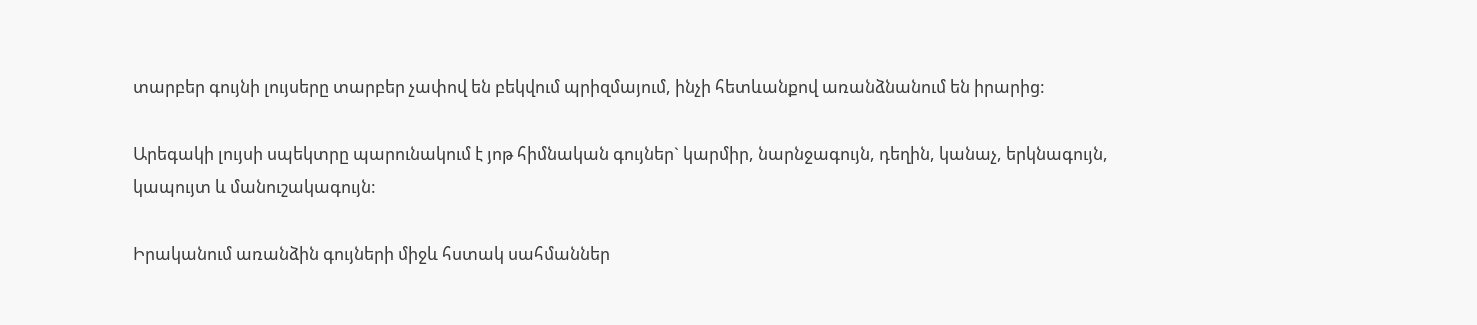տարբեր գույնի լույսերը տարբեր չափով են բեկվում պրիզմայում, ինչի հետևանքով առանձնանում են իրարից:

Արեգակի լույսի սպեկտրը պարունակում է յոթ հիմնական գույներ` կարմիր, նարնջագույն, դեղին, կանաչ, երկնագույն, կապույտ և մանուշակագույն:

Իրականում առանձին գույների միջև հստակ սահմաններ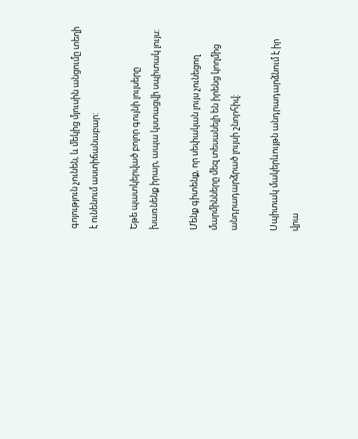գոյություն չունեն, և մեկից մյուսին անցումը տեղի է ունենում աստիճանաբար:

Եթե պատկերված բոլոր գույնի լույսերը խառնենք իրար, ապա կստացվի սպիտակ լույս:

Մենք գիտենք, որ սեփական լույս չունեցող մարմինները մեզ տեսանելի են իրենց կողմից անդրադարձրած լույսի շնորհիվ:

Սպիտակ մակերևույթն անդրադարձնում է իր վրա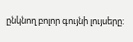ընկնող բոլոր գույնի լույսերը: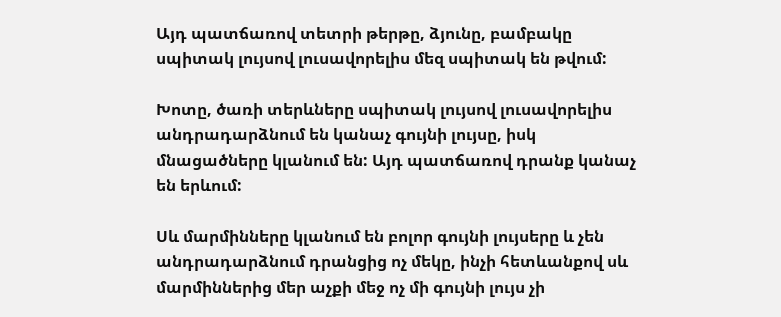Այդ պատճառով տետրի թերթը, ձյունը, բամբակը սպիտակ լույսով լուսավորելիս մեզ սպիտակ են թվում:

Խոտը, ծառի տերևները սպիտակ լույսով լուսավորելիս անդրադարձնում են կանաչ գույնի լույսը, իսկ մնացածները կլանում են: Այդ պատճառով դրանք կանաչ են երևում:

Սև մարմինները կլանում են բոլոր գույնի լույսերը և չեն անդրադարձնում դրանցից ոչ մեկը, ինչի հետևանքով սև մարմիններից մեր աչքի մեջ ոչ մի գույնի լույս չի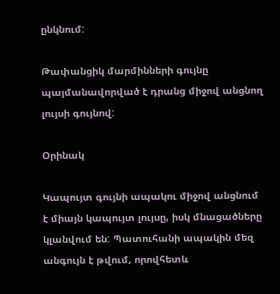ընկնում:

Թափանցիկ մարմինների գույնը պայմանավորված է դրանց միջով անցնող լույսի գույնով:

Օրինակ

Կապույտ գույնի ապակու միջով անցնում է միայն կապույտ լույսը, իսկ մնացածները կլանվում են: Պատուհանի ապակին մեզ անգույն է թվում, որովհետև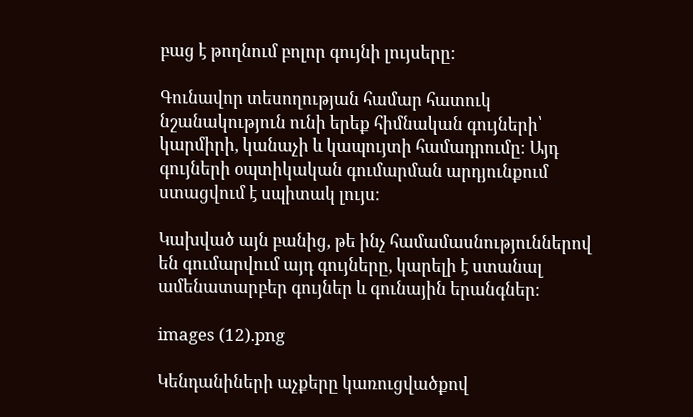բաց է թողնում բոլոր գույնի լույսերը:

Գունավոր տեսողության համար հատուկ նշանակություն ունի երեք հիմնական գույների՝ կարմիրի, կանաչի և կապույտի համադրումը։ Այդ գույների օպտիկական գումարման արդյունքում ստացվում է սպիտակ լույս։

Կախված այն բանից, թե ինչ համամասնություններով են գումարվում այդ գույները, կարելի է ստանալ ամենատարբեր գույներ և գունային երանգներ։

images (12).png

Կենդանիների աչքերը կառուցվածքով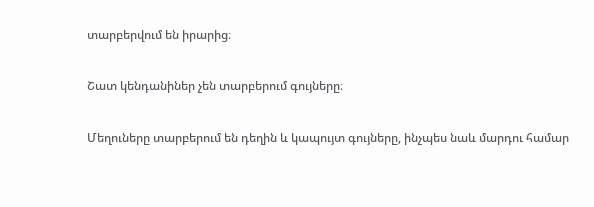տարբերվում են իրարից։

Շատ կենդանիներ չեն տարբերում գույները։

Մեղուները տարբերում են դեղին և կապույտ գույները, ինչպես նաև մարդու համար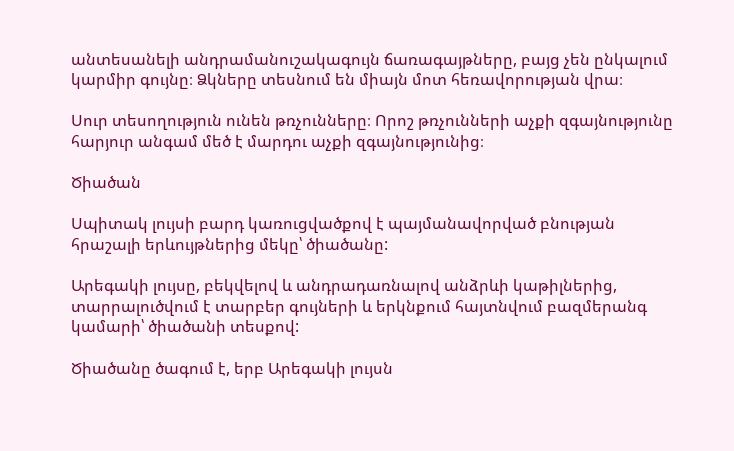անտեսանելի անդրամանուշակագույն ճառագայթները, բայց չեն ընկալում կարմիր գույնը։ Ձկները տեսնում են միայն մոտ հեռավորության վրա։

Սուր տեսողություն ունեն թռչունները։ Որոշ թռչունների աչքի զգայնությունը հարյուր անգամ մեծ է մարդու աչքի զգայնությունից։

Ծիածան

Սպիտակ լույսի բարդ կառուցվածքով է պայմանավորված բնության հրաշալի երևույթներից մեկը՝ ծիածանը:

Արեգակի լույսը, բեկվելով և անդրադառնալով անձրևի կաթիլներից, տարրալուծվում է տարբեր գույների և երկնքում հայտնվում բազմերանգ կամարի՝ ծիածանի տեսքով:

Ծիածանը ծագում է, երբ Արեգակի լույսն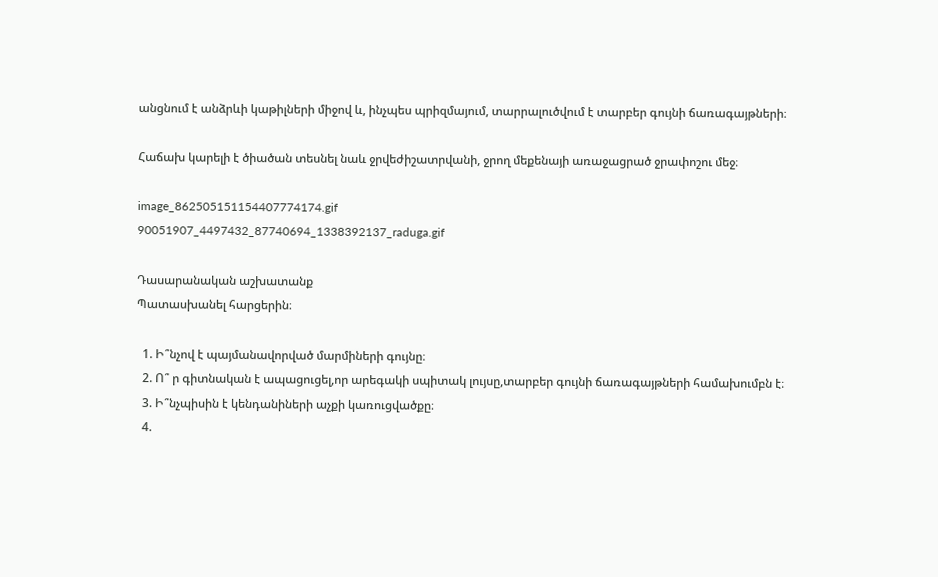անցնում է անձրևի կաթիլների միջով և, ինչպես պրիզմայում, տարրալուծվում է տարբեր գույնի ճառագայթների։

Հաճախ կարելի է ծիածան տեսնել նաև ջրվեժիշատրվանի, ջրող մեքենայի առաջացրած ջրափոշու մեջ։

image_862505151154407774174.gif
90051907_4497432_87740694_1338392137_raduga.gif

Դասարանական աշխատանք
Պատասխանել հարցերին։

  1. Ի՞նչով է պայմանավորված մարմիների գույնը։
  2. Ո՞ ր գիտնական է ապացուցել,որ արեգակի սպիտակ լույսը,տարբեր գույնի ճառագայթների համախումբն է։
  3. Ի՞նչպիսին է կենդանիների աչքի կառուցվածքը։
  4.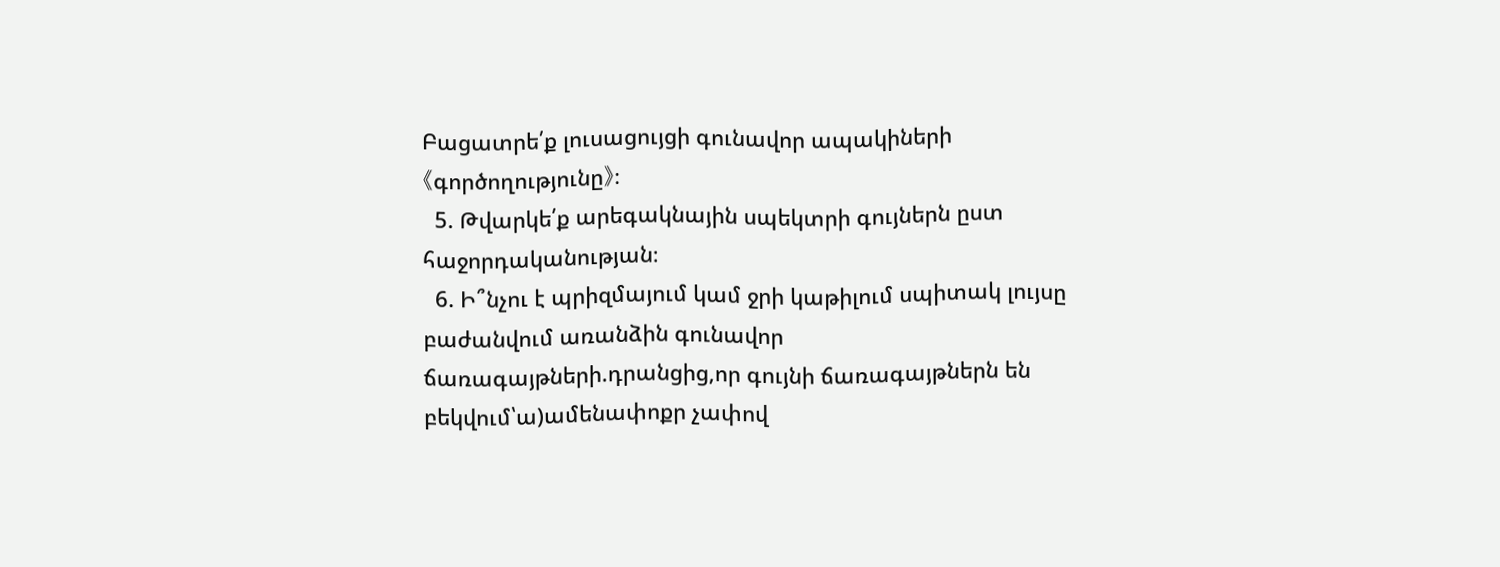Բացատրե՛ք լուսացույցի գունավոր ապակիների 《գործողությունը》։
  5. Թվարկե՛ք արեգակնային սպեկտրի գույներն ըստ հաջորդականության։
  6. Ի՞նչու է պրիզմայում կամ ջրի կաթիլում սպիտակ լույսը բաժանվում առանձին գունավոր ճառագայթների.դրանցից,որ գույնի ճառագայթներն են բեկվում՝ա)ամենափոքր չափով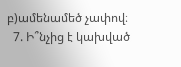բ)ամենամեծ չափով։
  7. Ի՞նչից է կախված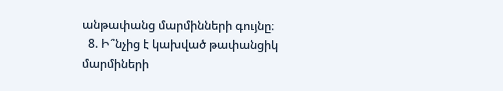անթափանց մարմինների գույնը։
  8. Ի՞նչից է կախված թափանցիկ մարմիների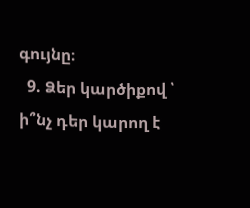գույնը։
  9. Ձեր կարծիքով ՝ ի՞նչ դեր կարող է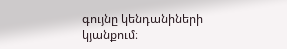գույնը կենդանիների կյանքում։